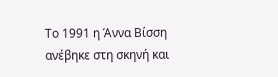Το 1991 η Άννα Βίσση ανέβηκε στη σκηνή και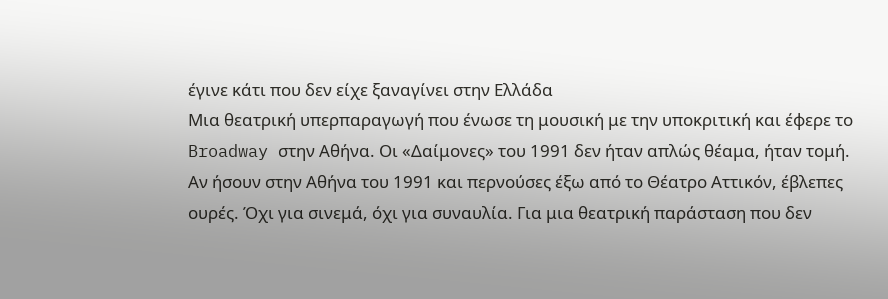έγινε κάτι που δεν είχε ξαναγίνει στην Ελλάδα
Μια θεατρική υπερπαραγωγή που ένωσε τη μουσική με την υποκριτική και έφερε το Broadway στην Αθήνα. Οι «Δαίμονες» του 1991 δεν ήταν απλώς θέαμα, ήταν τομή.
Αν ήσουν στην Αθήνα του 1991 και περνούσες έξω από το Θέατρο Αττικόν, έβλεπες ουρές. Όχι για σινεμά, όχι για συναυλία. Για μια θεατρική παράσταση που δεν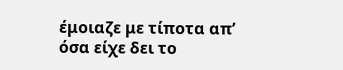έμοιαζε με τίποτα απ’ όσα είχε δει το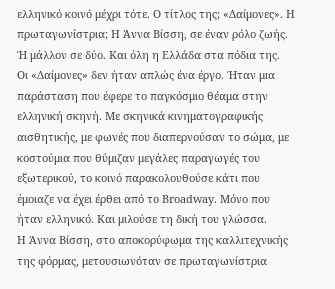ελληνικό κοινό μέχρι τότε. Ο τίτλος της; «Δαίμονες». Η πρωταγωνίστρια; Η Άννα Βίσση, σε έναν ρόλο ζωής. Ή μάλλον σε δύο. Και όλη η Ελλάδα στα πόδια της.
Οι «Δαίμονες» δεν ήταν απλώς ένα έργο. Ήταν μια παράσταση που έφερε το παγκόσμιο θέαμα στην ελληνική σκηνή. Με σκηνικά κινηματογραφικής αισθητικής, με φωνές που διαπερνούσαν το σώμα, με κοστούμια που θύμιζαν μεγάλες παραγωγές του εξωτερικού, το κοινό παρακολουθούσε κάτι που έμοιαζε να έχει έρθει από το Broadway. Μόνο που ήταν ελληνικό. Και μιλούσε τη δική του γλώσσα.
Η Άννα Βίσση, στο αποκορύφωμα της καλλιτεχνικής της φόρμας, μετουσιωνόταν σε πρωταγωνίστρια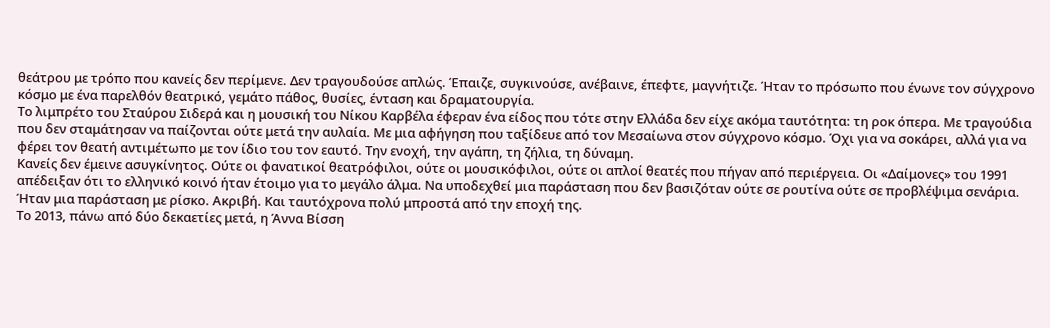θεάτρου με τρόπο που κανείς δεν περίμενε. Δεν τραγουδούσε απλώς. Έπαιζε, συγκινούσε, ανέβαινε, έπεφτε, μαγνήτιζε. Ήταν το πρόσωπο που ένωνε τον σύγχρονο κόσμο με ένα παρελθόν θεατρικό, γεμάτο πάθος, θυσίες, ένταση και δραματουργία.
Το λιμπρέτο του Σταύρου Σιδερά και η μουσική του Νίκου Καρβέλα έφεραν ένα είδος που τότε στην Ελλάδα δεν είχε ακόμα ταυτότητα: τη ροκ όπερα. Με τραγούδια που δεν σταμάτησαν να παίζονται ούτε μετά την αυλαία. Με μια αφήγηση που ταξίδευε από τον Μεσαίωνα στον σύγχρονο κόσμο. Όχι για να σοκάρει, αλλά για να φέρει τον θεατή αντιμέτωπο με τον ίδιο του τον εαυτό. Την ενοχή, την αγάπη, τη ζήλια, τη δύναμη.
Κανείς δεν έμεινε ασυγκίνητος. Ούτε οι φανατικοί θεατρόφιλοι, ούτε οι μουσικόφιλοι, ούτε οι απλοί θεατές που πήγαν από περιέργεια. Οι «Δαίμονες» του 1991 απέδειξαν ότι το ελληνικό κοινό ήταν έτοιμο για το μεγάλο άλμα. Να υποδεχθεί μια παράσταση που δεν βασιζόταν ούτε σε ρουτίνα ούτε σε προβλέψιμα σενάρια. Ήταν μια παράσταση με ρίσκο. Ακριβή. Και ταυτόχρονα πολύ μπροστά από την εποχή της.
Το 2013, πάνω από δύο δεκαετίες μετά, η Άννα Βίσση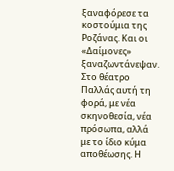ξαναφόρεσε τα κοστούμια της Ροζάνας. Και οι «Δαίμονες» ξαναζωντάνεψαν. Στο θέατρο Παλλάς αυτή τη φορά, με νέα σκηνοθεσία, νέα πρόσωπα, αλλά με το ίδιο κύμα αποθέωσης. Η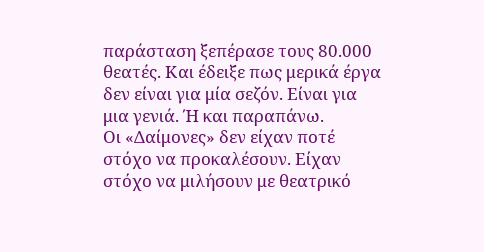παράσταση ξεπέρασε τους 80.000 θεατές. Και έδειξε πως μερικά έργα δεν είναι για μία σεζόν. Είναι για μια γενιά. Ή και παραπάνω.
Οι «Δαίμονες» δεν είχαν ποτέ στόχο να προκαλέσουν. Είχαν στόχο να μιλήσουν με θεατρικό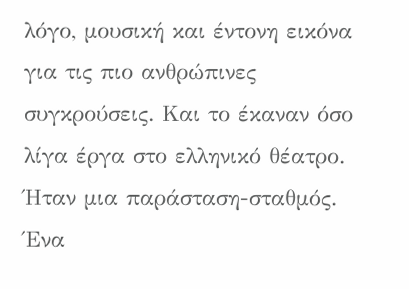λόγο, μουσική και έντονη εικόνα για τις πιο ανθρώπινες συγκρούσεις. Και το έκαναν όσο λίγα έργα στο ελληνικό θέατρο. Ήταν μια παράσταση-σταθμός. Ένα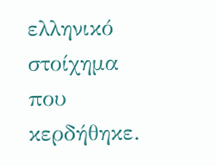ελληνικό στοίχημα που κερδήθηκε.